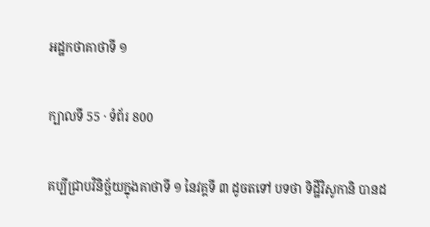អដ្ឋកថាគាថាទី ១

ក្បាលទី 55 · ទំព័រ 800

គប្បីជ្រាបវិនិច្ឆ័យក្នុងគាថាទី ១ នៃវគ្គទី ៣ ដូចតទៅ បទថា ទិដ្ឋីវិសូកានិ បានដ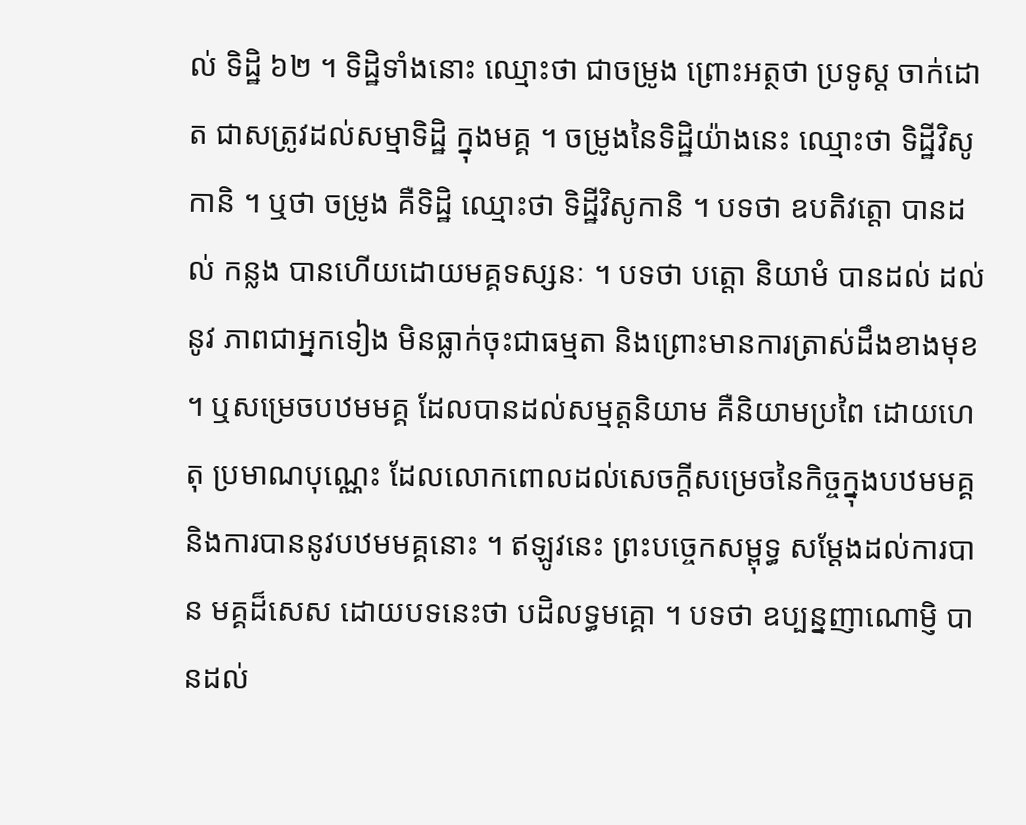ល់ ទិដ្ឋិ ៦២ ។ ទិដ្ឋិទាំងនោះ ឈ្មោះថា ជាចម្រូង ព្រោះអត្ថថា ប្រទូស្ត ចាក់ដោត ជាសត្រូវដល់សម្មាទិដ្ឋិ ក្នុងមគ្គ ។ ចម្រូងនៃទិដ្ឋិយ៉ាងនេះ ឈ្មោះថា ទិដ្ឋីវិសូកានិ ។ ឬថា ចម្រូង គឺទិដ្ឋិ ឈ្មោះថា ទិដ្ឋីវិសូកានិ ។ បទថា ឧបតិវត្តោ បានដល់ កន្លង បានហើយដោយមគ្គទស្សនៈ ។ បទថា បត្តោ និយាមំ បានដល់ ដល់នូវ ភាពជាអ្នកទៀង មិនធ្លាក់ចុះជាធម្មតា និងព្រោះមានការត្រាស់ដឹងខាងមុខ ។ ឬសម្រេចបឋមមគ្គ ដែលបានដល់សម្មត្តនិយាម គឺនិយាមប្រពៃ ដោយហេតុ ប្រមាណបុណ្ណេះ ដែលលោកពោលដល់សេចក្តីសម្រេចនៃកិច្ចក្នុងបឋមមគ្គ និងការបាននូវបឋមមគ្គនោះ ។ ឥឡូវនេះ ព្រះបច្ចេកសម្ពុទ្ធ សម្តែងដល់ការបាន មគ្គដ៏សេស ដោយបទនេះថា បដិលទ្ធមគ្គោ ។ បទថា ឧប្បន្នញាណោម្ញិ បានដល់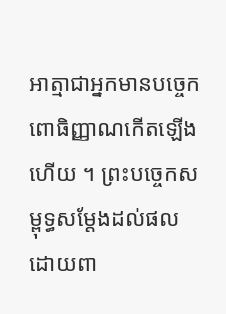អាត្មាជាអ្នកមានបច្ចេកពោធិញ្ញាណកើតឡើងហើយ ។ ព្រះបច្ចេកសម្ពុទ្ធសម្តែងដល់ផល ដោយពា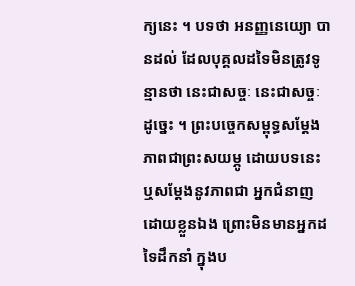ក្យនេះ ។ បទថា អនញ្ញនេយ្យោ បានដល់ ដែលបុគ្គលដទៃមិនត្រូវទូន្មានថា នេះជាសច្ចៈ នេះជាសច្ចៈ ដូច្នេះ ។ ព្រះបច្ចេកសម្ពុទ្ធសម្តែងភាពជាព្រះសយម្ភូ ដោយបទនេះ ឬសម្តែងនូវភាពជា អ្នកជំនាញដោយខ្លួនឯង ព្រោះមិនមានអ្នកដទៃដឹកនាំ ក្នុងប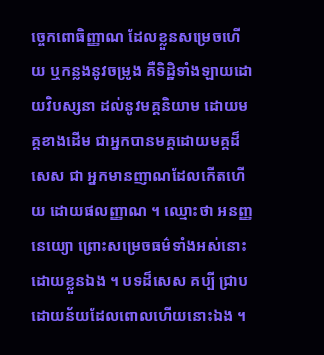ច្ចេកពោធិញ្ញាណ ដែលខ្លួនសម្រេចហើយ ឬកន្លងនូវចម្រូង គឺទិដ្ឋិទាំងឡាយដោយវិបស្សនា ដល់នូវមគ្គនិយាម ដោយមគ្គខាងដើម ជាអ្នកបានមគ្គដោយមគ្គដ៏សេស ជា អ្នកមានញាណដែលកើតហើយ ដោយផលញ្ញាណ ។ ឈ្មោះថា អនញ្ញនេយ្យោ ព្រោះសម្រេចធម៌ទាំងអស់នោះដោយខ្លួនឯង ។ បទដ៏សេស គប្បី ជ្រាបដោយន័យដែលពោលហើយនោះឯង ។